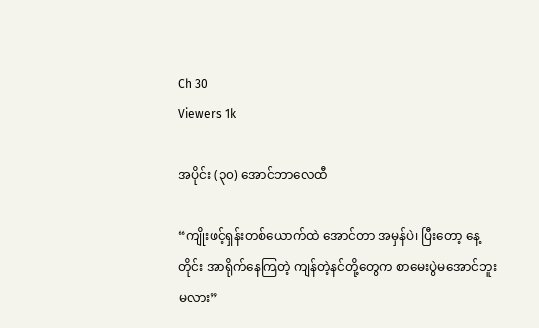Ch 30
Viewers 1k

အပိုင်း (၃၀) အောင်ဘာလေထီ

“ကျိုးဖင့်ရှန်းတစ်ယောက်ထဲ အောင်တာ အမှန်ပဲ၊ ပြီးတော့ နေ့တိုင်း အာရိုက်နေကြတဲ့ ကျန်တဲ့နင်တို့တွေက စာမေးပွဲမအောင်ဘူးမလား”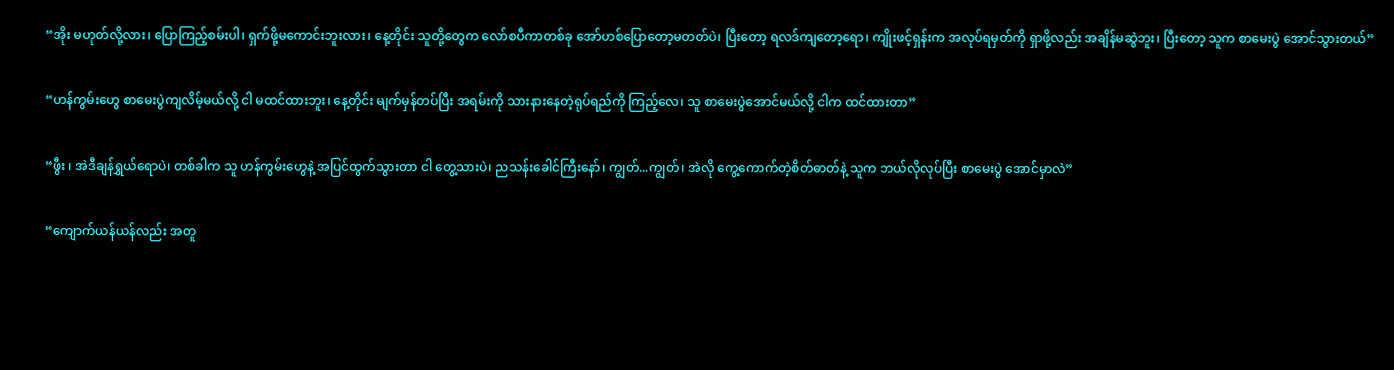“အိုး မဟုတ်လို့လား၊ ပြောကြည့်စမ်းပါ၊ ရှက်ဖို့မကောင်းဘူးလား၊ နေ့တိုင်း သူတို့တွေက လော်စပီကာတစ်ခု အော်ဟစ်ပြောတော့မတတ်ပဲ၊ ပြီးတော့ ရလဒ်ကျတော့ရော၊ ကျိုးဖင့်ရှန်းက အလုပ်ရမှတ်ကို ရှာဖို့လည်း အချိန်မဆွဲဘူး၊ ပြီးတော့ သူက စာမေးပွဲ အောင်သွားတယ်”

“ဟန်ကွမ်းဟွေ စာမေးပွဲကျလိမ့်မယ်လို့ ငါ မထင်ထားဘူး၊ နေ့တိုင်း မျက်မှန်တပ်ပြီး အရမ်းကို သားနားနေတဲ့ရုပ်ရည်ကို ကြည့်လေ၊ သူ စာမေးပွဲအောင်မယ်လို့ ငါက ထင်ထားတာ”

“ဖွီး ၊ အဲဒီချန်ရွှယ်ရောပဲ၊ တစ်ခါက သူ ဟန်ကွမ်းဟွေနဲ့ အပြင်ထွက်သွားတာ ငါ တွေ့သားပဲ၊ ညသန်းခေါင်ကြီးနော်၊ ကျွတ်...ကျွတ်၊ အဲလို ကွေ့ကောက်တဲ့စိတ်ဓာတ်နဲ့ သူက ဘယ်လိုလုပ်ပြီး စာမေးပွဲ အောင်မှာလဲ”

“ကျောက်ယန်ယန်လည်း အတူ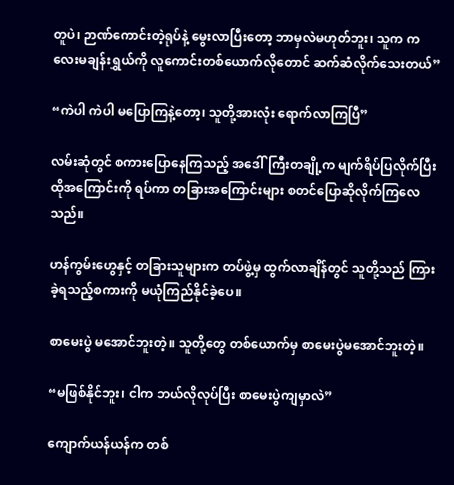တူပဲ၊ ဉာဏ်ကောင်းတဲ့ရုပ်နဲ့ မွေးလာပြီးတော့ ဘာမှလဲမဟုတ်ဘူး၊ သူက ကလေးမချန်းရွှယ်ကို လူကောင်းတစ်ယောက်လိုတောင် ဆက်ဆံလိုက်သေးတယ်”

“ကဲပါ ကဲပါ မပြောကြနဲ့တော့၊ သူတို့အားလုံး ရောက်လာကြပြီ”

လမ်းဆုံတွင် စကားပြောနေကြသည့် အဒေါ်ကြီးတချို့က မျက်ရိပ်ပြလိုက်ပြီး ထိုအကြောင်းကို ရပ်ကာ တခြားအကြောင်းများ စတင်ပြောဆိုလိုက်ကြလေသည်။

ဟန်ကွမ်းဟွေနှင့် တခြားသူများက တပ်ဖွဲ့မှ ထွက်လာချိန်တွင် သူတို့သည် ကြားခဲ့ရသည့်စကားကို မယုံကြည်နိုင်ခဲ့ပေ။

စာမေးပွဲ မအောင်ဘူးတဲ့။ သူတို့တွေ တစ်ယောက်မှ စာမေးပွဲမအောင်ဘူးတဲ့။

“မဖြစ်နိုင်ဘူး၊ ငါက ဘယ်လိုလုပ်ပြီး စာမေးပွဲကျမှာလဲ”

ကျောက်ယန်ယန်က တစ်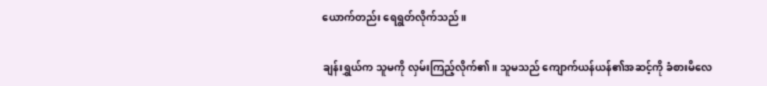ယောက်တည်း ရေရွတ်လိုက်သည်။

ချန်းရွှယ်က သူမကို လှမ်းကြည့်လိုက်၏။ သူမသည် ကျောက်ယန်ယန်၏အဆင့်ကို ခံစားမိလေ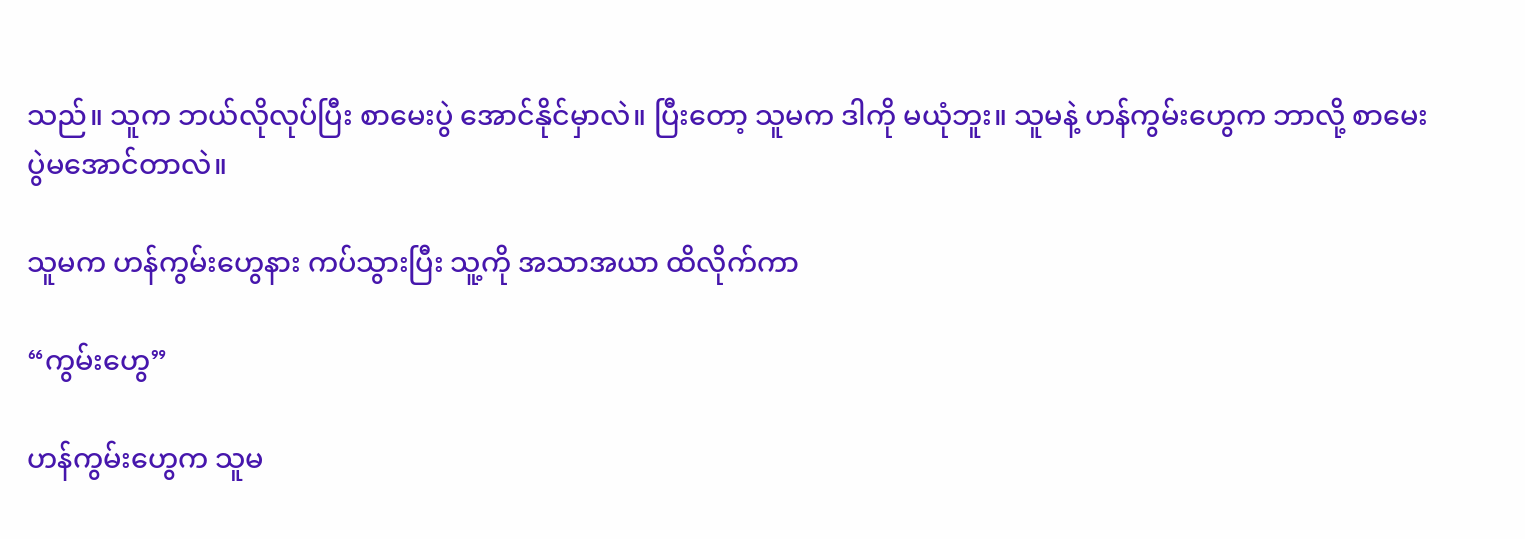သည်။ သူက ဘယ်လိုလုပ်ပြီး စာမေးပွဲ အောင်နိုင်မှာလဲ။ ပြီးတော့ သူမက ဒါကို မယုံဘူး။ သူမနဲ့ ဟန်ကွမ်းဟွေက ဘာလို့ စာမေးပွဲမအောင်တာလဲ။

သူမက ဟန်ကွမ်းဟွေနား ကပ်သွားပြီး သူ့ကို အသာအယာ ထိလိုက်ကာ

“ကွမ်းဟွေ”

ဟန်ကွမ်းဟွေက သူမ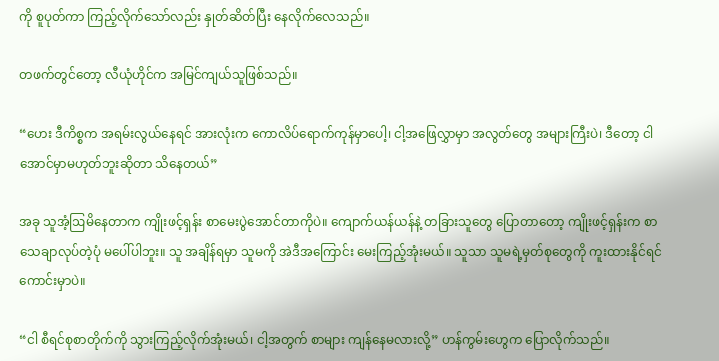ကို စူပုတ်ကာ ကြည့်လိုက်သော်လည်း နှုတ်ဆိတ်ပြီး နေလိုက်လေသည်။

တဖက်တွင်တော့ လီယုံဟိုင်က အမြင်ကျယ်သူဖြစ်သည်။

“ဟေး ဒီကိစ္စက အရမ်းလွယ်နေရင် အားလုံးက ကောလိပ်ရောက်ကုန်မှာပေါ့၊ ငါ့အဖြေလွှာမှာ အလွတ်တွေ အများကြီးပဲ၊ ဒီတော့ ငါ အောင်မှာမဟုတ်ဘူးဆိုတာ သိနေတယ်”

အခု သူအံ့ဩမိနေတာက ကျိုးဖင့်ရှန်း စာမေးပွဲအောင်တာကိုပဲ။ ကျောက်ယန်ယန်နဲ့ တခြားသူတွေ ပြောတာတော့ ကျိုးဖင့်ရှန်းက စာသေချာလုပ်တဲ့ပုံ မပေါ်ပါဘူး။ သူ အချိန်ရမှာ သူမကို အဲဒီအကြောင်း မေးကြည့်အုံးမယ်။ သူသာ သူမရဲ့မှတ်စုတွေကို ကူးထားနိုင်ရင် ကောင်းမှာပဲ။

“ငါ စီရင်စုစာတိုက်ကို သွားကြည့်လိုက်အုံးမယ်၊ ငါ့အတွက် စာများ ကျန်နေမလားလို့” ဟန်ကွမ်းဟွေက ပြောလိုက်သည်။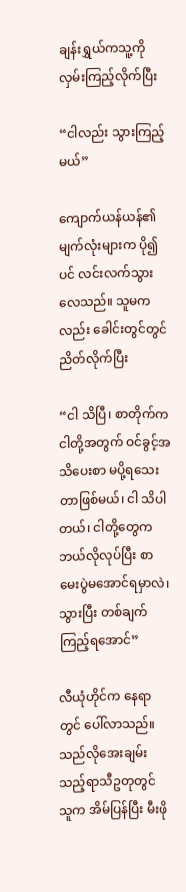ချန်းရွှယ်ကသူ့ကို လှမ်းကြည့်လိုက်ပြီး

“ငါလည်း သွားကြည့်မယ်”

ကျောက်ယန်ယန်၏ မျက်လုံးများက ပို၍ပင် လင်းလက်သွားလေသည်။ သူမကလည်း ခေါင်းတွင်တွင်ညိတ်လိုက်ပြီး

“ငါ သိပြီ၊ စာတိုက်က ငါတို့အတွက် ဝင်ခွင့်အသိပေးစာ မပို့ရသေးတာဖြစ်မယ်၊ ငါ သိပါတယ်၊ ငါတို့တွေက ဘယ်လိုလုပ်ပြီး စာမေးပွဲမအောင်ရမှာလဲ၊ သွားပြီး တစ်ချက်ကြည့်ရအောင်”

လီယုံဟိုင်က နေရာတွင် ပေါ်လာသည်။ သည်လိုအေးချမ်းသည့်ရာသီဥတုတွင် သူက အိမ်ပြန်ပြီး မီးဖို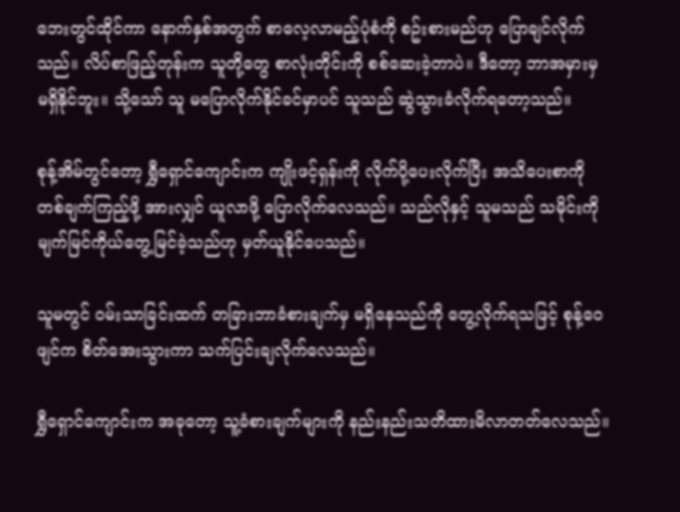ဘေးတွင်ထိုင်ကာ နောက်နှစ်အတွက် စာလေ့လာမည့်ပုံစံကို စဥ်းစားမည်ဟု ပြောချင်လိုက်သည်။ လိပ်စာဖြည့်တုန်းက သူတို့တွေ စာလုံးတိုင်းကို စစ်ဆေးခဲ့တာပဲ။ ဒီတော့ ဘာအမှားမှ မရှိနိုင်ဘူး။ သို့သော် သူ မပြောလိုက်နိုင်ခင်မှာပင် သူသည် ဆွဲသွားခံလိုက်ရတော့သည်။

စုန့်အိမ်တွင်တော့ ရွှီရှောင်ကျောင်းက ကျိုးဖင့်ရှန်းကို လိုက်ပို့ပေးလိုက်ပြီး အသိပေးစာကို တစ်ချက်ကြည့်ဖို့ အားလျှင် ယူလာဖို့ ပြောလိုက်လေသည်။ သည်လိုနှင့် သူမသည် သမိုင်းကို မျက်မြင်ကိုယ်တွေ့မြင်ခဲ့သည်ဟု မှတ်ယူနိုင်ပေသည်။

သူမတွင် ဝမ်းသာခြင်းထက် တခြားဘာခံစားချက်မှ မရှိနေသည်ကို တွေ့လိုက်ရသဖြင့် စုန့်ဝေဖျင်က စိတ်အေးသွားကာ သက်ပြင်းချလိုက်လေသည်။

ရွှီရှောင်ကျောင်းက အခုတော့ သူ့ခံစားချက်များကို နည်းနည်းသတိထားမိလာတတ်လေသည်။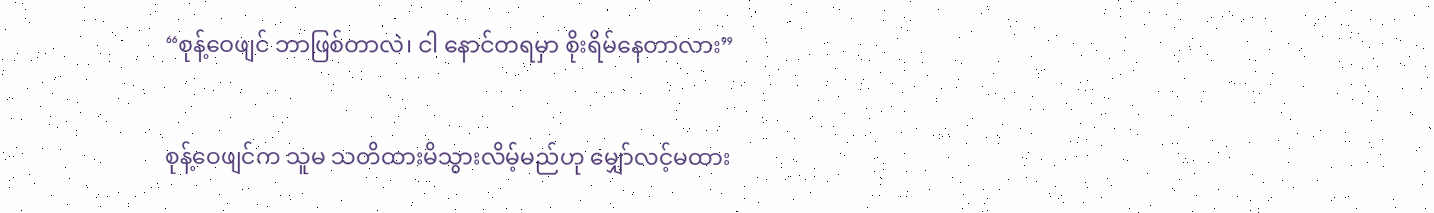“စုန့်ဝေဖျင် ဘာဖြစ်တာလဲ၊ ငါ နောင်တရမှာ စိုးရိမ်နေတာလား”

စုန့်ဝေဖျင်က သူမ သတိထားမိသွားလိမ့်မည်ဟု မျှော်လင့်မထား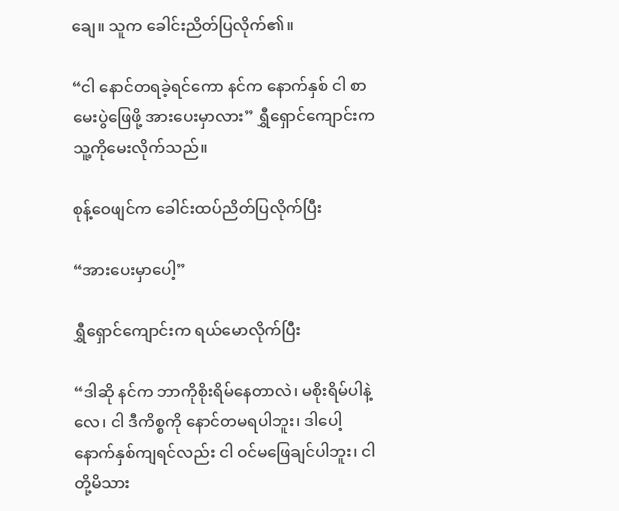ချေ။ သူက ခေါင်းညိတ်ပြလိုက်၏။

“ငါ နောင်တရခဲ့ရင်ကော နင်က နောက်နှစ် ငါ စာမေးပွဲဖြေဖို့ အားပေးမှာလား” ရွှီရှောင်ကျောင်းက သူ့ကိုမေးလိုက်သည်။

စုန့်ဝေဖျင်က ခေါင်းထပ်ညိတ်ပြလိုက်ပြီး

“အားပေးမှာပေါ့”

ရွှီရှောင်ကျောင်းက ရယ်မောလိုက်ပြီး

“ဒါဆို နင်က ဘာကိုစိုးရိမ်နေတာလဲ၊ မစိုးရိမ်ပါနဲ့လေ၊ ငါ ဒီကိစ္စကို နောင်တမရပါဘူး၊ ဒါပေါ့ နောက်နှစ်ကျရင်လည်း ငါ ဝင်မဖြေချင်ပါဘူး၊ ငါတို့မိသား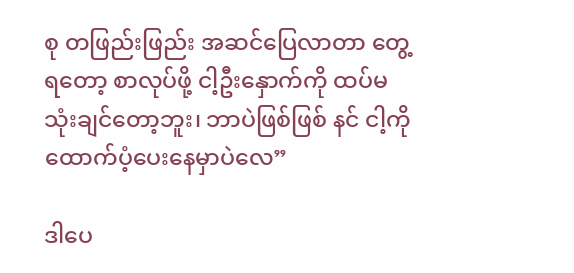စု တဖြည်းဖြည်း အဆင်ပြေလာတာ တွေ့ရတော့ စာလုပ်ဖို့ ငါ့ဦးနှောက်ကို ထပ်မသုံးချင်တော့ဘူး၊ ဘာပဲဖြစ်ဖြစ် နင် ငါ့ကို ထောက်ပံ့ပေးနေမှာပဲလေ”

ဒါပေ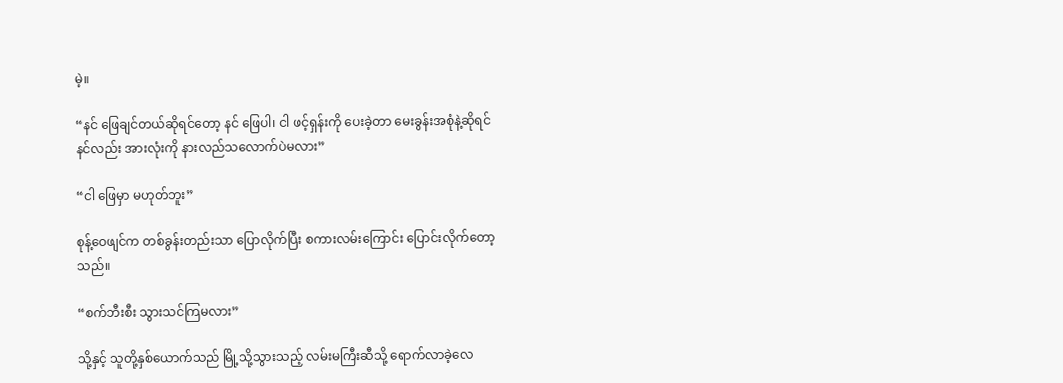မဲ့။

“နင် ဖြေချင်တယ်ဆိုရင်တော့ နင် ဖြေပါ၊ ငါ ဖင့်ရှန်းကို ပေးခဲ့တာ မေးခွန်းအစုံနဲ့ဆိုရင် နင်လည်း အားလုံးကို နားလည်သလောက်ပဲမလား”

“ငါ ဖြေမှာ မဟုတ်ဘူး”

စုန့်ဝေဖျင်က တစ်ခွန်းတည်းသာ ပြောလိုက်ပြီး စကားလမ်းကြောင်း ပြောင်းလိုက်တော့သည်။

“စက်ဘီးစီး သွားသင်ကြမလား”

သို့နှင့် သူတို့နှစ်ယောက်သည် မြို့သို့သွားသည့် လမ်းမကြီးဆီသို့ ရောက်လာခဲ့လေ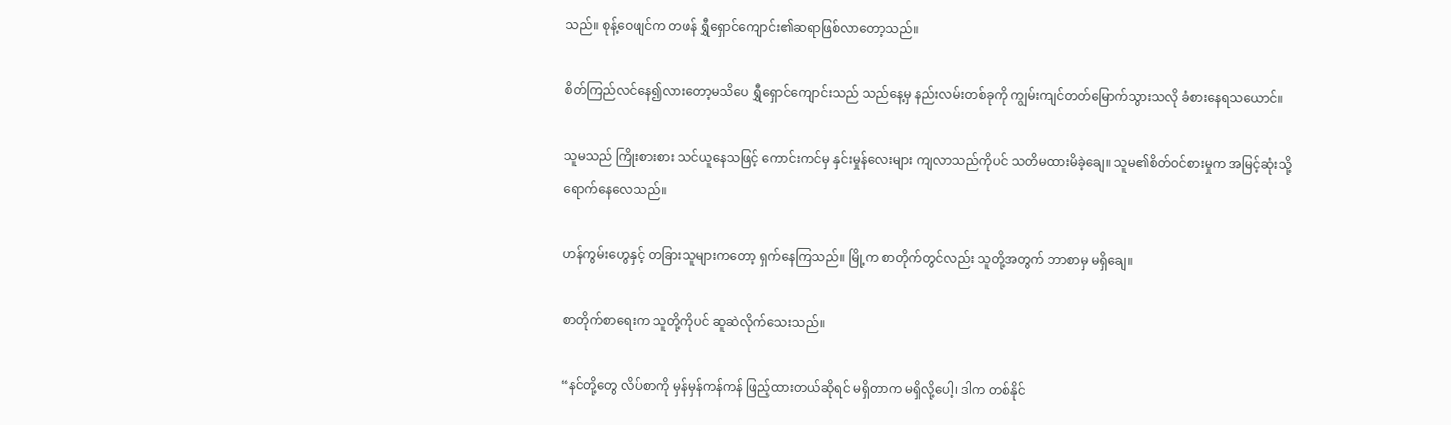သည်။ စုန့်ဝေဖျင်က တဖန် ရွှီရှောင်ကျောင်း၏ဆရာဖြစ်လာတော့သည်။

စိတ်ကြည်လင်နေ၍လားတော့မသိပေ ရွှီရှောင်ကျောင်းသည် သည်နေ့မှ နည်းလမ်းတစ်ခုကို ကျွမ်းကျင်တတ်မြောက်သွားသလို ခံစားနေရသယောင်။

သူမသည် ကြိုးစားစား သင်ယူနေသဖြင့် ကောင်းကင်မှ နှင်းမှုန်လေးများ ကျလာသည်ကိုပင် သတိမထားမိခဲ့ချေ။ သူမ၏စိတ်ဝင်စားမှုက အမြင့်ဆုံးသို့ ရောက်နေလေသည်။

ဟန်ကွမ်းဟွေနှင့် တခြားသူများကတော့ ရှက်နေကြသည်။ မြို့က စာတိုက်တွင်လည်း သူတို့အတွက် ဘာစာမှ မရှိချေ။

စာတိုက်စာရေးက သူတို့ကိုပင် ဆူဆဲလိုက်သေးသည်။

“နင်တို့တွေ လိပ်စာကို မှန်မှန်ကန်ကန် ဖြည့်ထားတယ်ဆိုရင် မရှိတာက မရှိလို့ပေါ့၊ ဒါက တစ်နိုင်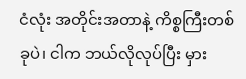ငံလုံး အတိုင်းအတာနဲ့ ကိစ္စကြီးတစ်ခုပဲ၊ ငါက ဘယ်လိုလုပ်ပြီး မှား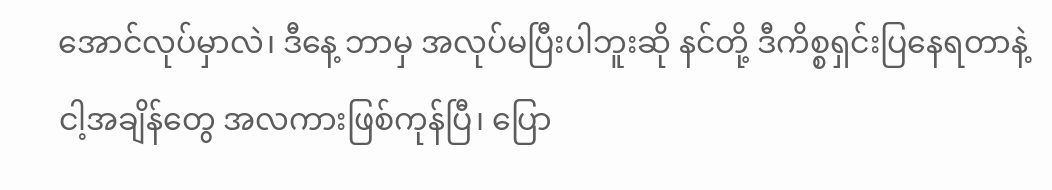အောင်လုပ်မှာလဲ၊ ဒီနေ့ ဘာမှ အလုပ်မပြီးပါဘူးဆို နင်တို့ ဒီကိစ္စရှင်းပြနေရတာနဲ့ ငါ့အချိန်တွေ အလကားဖြစ်ကုန်ပြီ၊ ပြော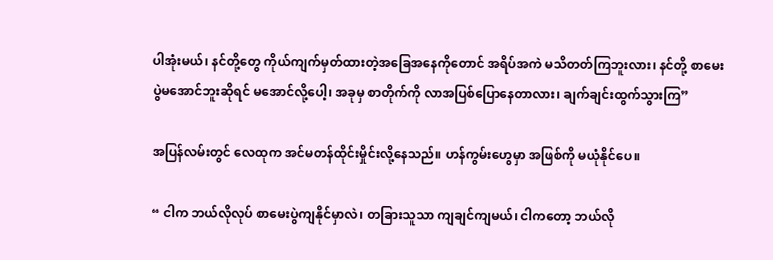ပါအုံးမယ်၊ နင်တို့တွေ ကိုယ်ကျက်မှတ်ထားတဲ့အခြေအနေကိုတောင် အရိပ်အကဲ မသိတတ်ကြဘူးလား၊ နင်တို့ စာမေးပွဲမအောင်ဘူးဆိုရင် မအောင်လို့ပေါ့၊ အခုမှ စာတိုက်ကို လာအပြစ်ပြောနေတာလား၊ ချက်ချင်းထွက်သွားကြ”

အပြန်လမ်းတွင် လေထုက အင်မတန်ထိုင်းမှိုင်းလို့နေသည်။ ဟန်ကွမ်းဟွေမှာ အဖြစ်ကို မယုံနိုင်ပေ။

“ ငါက ဘယ်လိုလုပ် စာမေးပွဲကျနိုင်မှာလဲ၊ တခြားသူသာ ကျချင်ကျမယ်၊ ငါကတော့ ဘယ်လို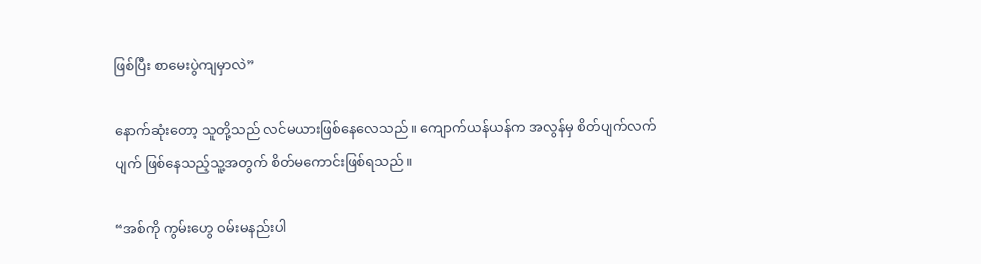ဖြစ်ပြီး စာမေးပွဲကျမှာလဲ”

နောက်ဆုံးတော့ သူတို့သည် လင်မယားဖြစ်နေလေသည်။ ကျောက်ယန်ယန်က အလွန်မှ စိတ်ပျက်လက်ပျက် ဖြစ်နေသည့်သူ့အတွက် စိတ်မကောင်းဖြစ်ရသည်။

“အစ်ကို ကွမ်းဟွေ ဝမ်းမနည်းပါ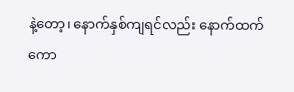နဲ့တော့၊ နောက်နှစ်ကျရင်လည်း နောက်ထက်ကော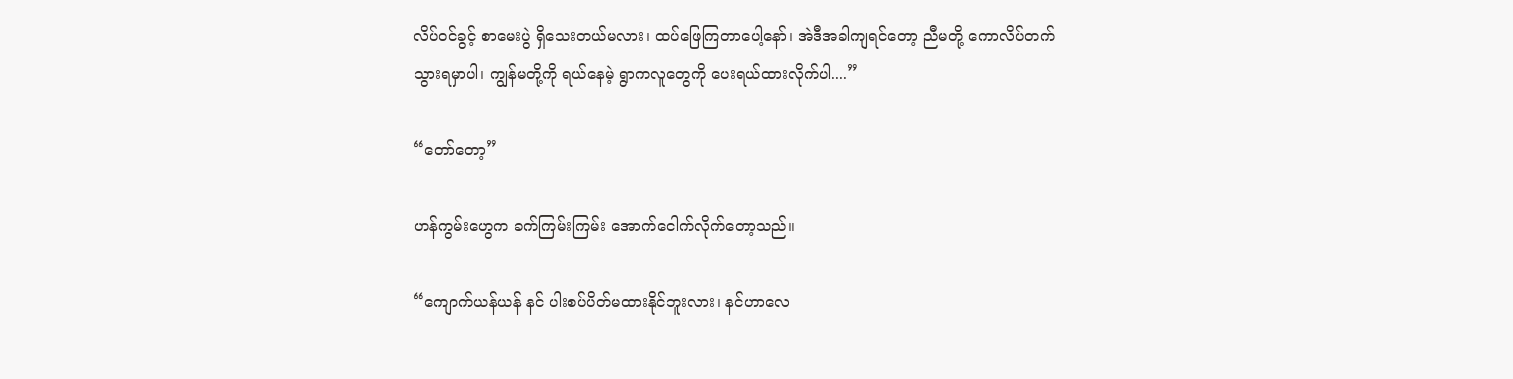လိပ်ဝင်ခွင့် စာမေးပွဲ ရှိသေးတယ်မလား၊ ထပ်ဖြေကြတာပေါ့နော်၊ အဲဒီအခါကျရင်တော့ ညီမတို့ ကောလိပ်တက်သွားရမှာပါ၊ ကျွန်မတို့ကို ရယ်နေမဲ့ ရွာကလူတွေကို ပေးရယ်ထားလိုက်ပါ....”

“တော်တော့”

ဟန်ကွမ်းဟွေက ခက်ကြမ်းကြမ်း အောက်ငေါက်လိုက်တော့သည်။

“ကျောက်ယန်ယန် နင် ပါးစပ်ပိတ်မထားနိုင်ဘူးလား၊ နင်ဟာလေ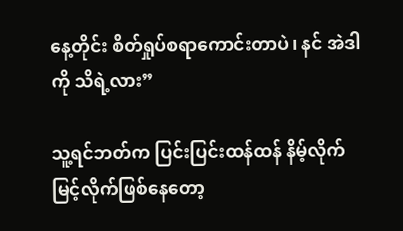နေ့တိုင်း စိတ်ရှုပ်စရာကောင်းတာပဲ၊ နင် အဲဒါကို သိရဲ့လား”

သူ့ရင်ဘတ်က ပြင်းပြင်းထန်ထန် နိမ့်လိုက်မြင့်လိုက်ဖြစ်နေတော့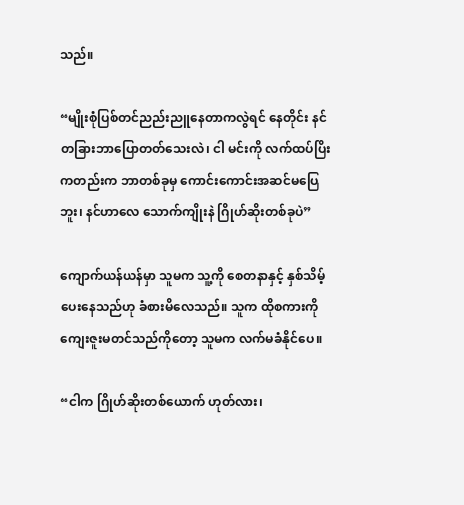သည်။

“မျိုးစုံပြစ်တင်ညည်းညူနေတာကလွဲရင် နေတိုင်း နင် တခြားဘာပြောတတ်သေးလဲ၊ ငါ မင်းကို လက်ထပ်ပြိးကတည်းက ဘာတစ်ခုမှ ကောင်းကောင်းအဆင်မပြေဘူး၊ နင်ဟာလေ သောက်ကျိုးနဲ ဂြိုဟ်ဆိုးတစ်ခုပဲ”

ကျောက်ယန်ယန်မှာ သူမက သူ့ကို စေတနာနှင့် နှစ်သိမ့်ပေးနေသည်ဟု ခံစားမိလေသည်။ သူက ထိုစကားကို ကျေးဇူးမတင်သည်ကိုတော့ သူမက လက်မခံနိုင်ပေ။

“ငါက ဂြိုဟ်ဆိုးတစ်ယောက် ဟုတ်လား၊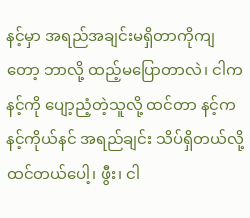နင့်မှာ အရည်အချင်းမရှိတာကိုကျတော့ ဘာလို့ ထည့်မပြောတာလဲ၊ ငါက နင့်ကို ပျော့ညံ့တဲ့သူလို့ ထင်တာ နင့်က နင့်ကိုယ်နင် အရည်ချင်း သိပ်ရှိတယ်လို့ ထင်တယ်ပေါ့၊ ဖွီး၊ ငါ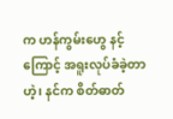က ဟန်ကွမ်းဟွေ နင့်ကြောင့် အရူးလုပ်ခံခဲ့တာဟဲ့၊ နင်က စိတ်ဓာတ်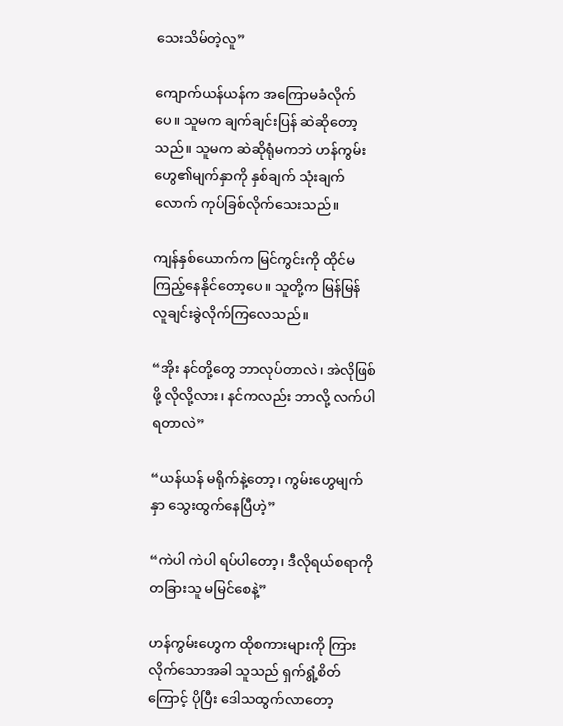သေးသိမ်တဲ့လူ”

ကျောက်ယန်ယန်က အကြောမခံလိုက်ပေ။ သူမက ချက်ချင်းပြန် ဆဲဆိုတော့သည်။ သူမက ဆဲဆိုရုံမကဘဲ ဟန်ကွမ်းဟွေ၏မျက်နှာကို နှစ်ချက် သုံးချက်လောက် ကုပ်ခြစ်လိုက်သေးသည်။

ကျန်နှစ်ယောက်က မြင်ကွင်းကို ထိုင်မကြည့်နေနိုင်တော့ပေ။ သူတို့က မြန်မြန် လူချင်းခွဲလိုက်ကြလေသည်။

“အိုး နင်တို့တွေ ဘာလုပ်တာလဲ၊ အဲလိုဖြစ်ဖို့ လိုလို့လား၊ နင်ကလည်း ဘာလို့ လက်ပါရတာလဲ”

“ယန်ယန် မရိုက်နဲ့တော့၊ ကွမ်းဟွေမျက်နှာ သွေးထွက်နေပြီဟဲ့”

“ကဲပါ ကဲပါ ရပ်ပါတော့၊ ဒီလိုရယ်စရာကို တခြားသူ မမြင်စေနဲ့”

ဟန်ကွမ်းဟွေက ထိုစကားများကို ကြားလိုက်သောအခါ သူသည် ရှက်ရွံ့စိတ်ကြောင့် ပိုပြီး ဒေါသထွက်လာတော့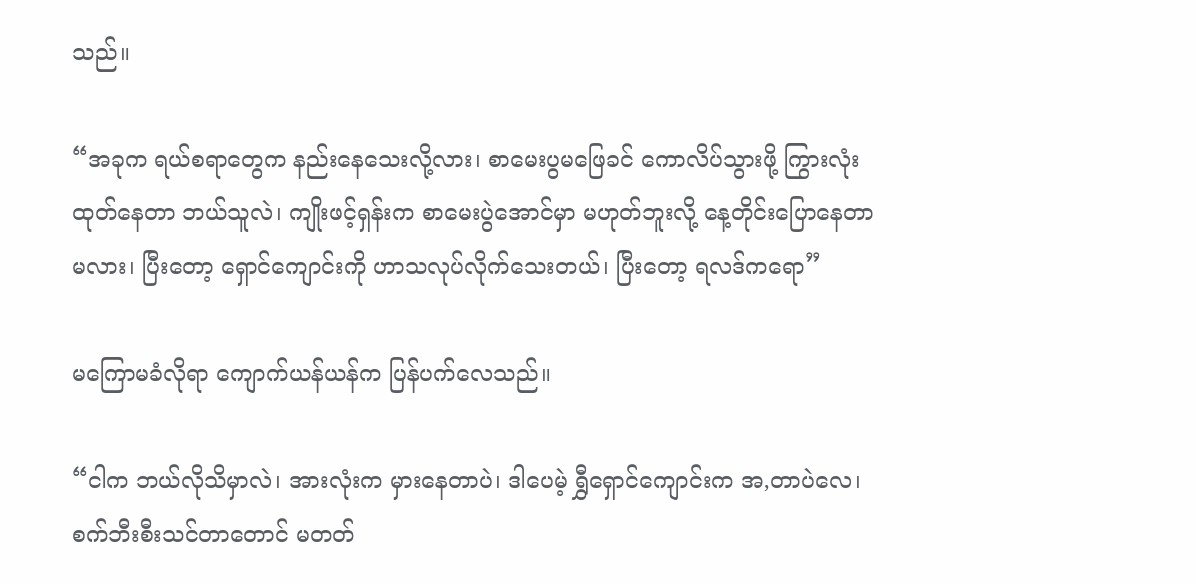သည်။

“အခုက ရယ်စရာတွေက နည်းနေသေးလို့လား၊ စာမေးပွမဖြေခင် ကောလိပ်သွားဖို့ ကြွားလုံးထုတ်နေတာ ဘယ်သူလဲ၊ ကျိုးဖင့်ရှန်းက စာမေးပွဲအောင်မှာ မဟုတ်ဘူးလို့ နေ့တိုင်းပြောနေတာမလား၊ ပြီးတော့ ရှောင်ကျောင်းကို ဟာသလုပ်လိုက်သေးတယ်၊ ပြီးတော့ ရလဒ်ကရော”

မကြောမခံလိုရာ ကျောက်ယန်ယန်က ပြန်ပက်လေသည်။

“ငါက ဘယ်လိုသိမှာလဲ၊ အားလုံးက မှားနေတာပဲ၊ ဒါပေမဲ့ ရွှီရှောင်ကျောင်းက အ,တာပဲလေ၊ စက်ဘီးစီးသင်တာတောင် မတတ်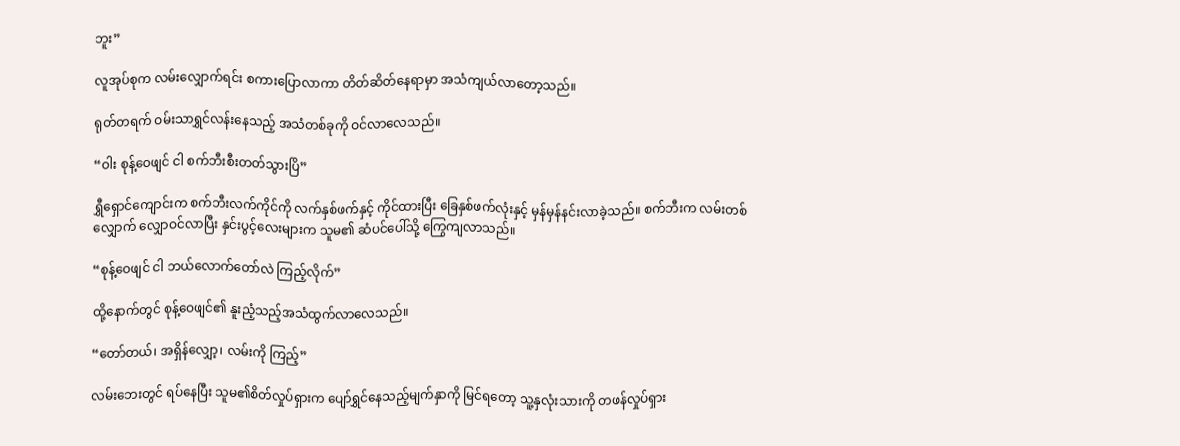ဘူး”

လူအုပ်စုက လမ်းလျှောက်ရင်း စကားပြောလာကာ တိတ်ဆိတ်နေရာမှာ အသံကျယ်လာတော့သည်။

ရုတ်တရက် ဝမ်းသာရွှင်လန်းနေသည့် အသံတစ်ခုကို ဝင်လာလေသည်။

“ဝါး စုန့်ဝေဖျင် ငါ စက်ဘီးစီးတတ်သွားပြိ”

ရွှီရှောင်ကျောင်းက စက်ဘီးလက်ကိုင်ကို လက်နှစ်ဖက်နှင့် ကိုင်ထားပြီး ခြေနှစ်ဖက်လုံးနှင့် မှန်မှန်နင်းလာခဲ့သည်။ စက်ဘီးက လမ်းတစ်လျှောက် လျှောဝင်လာပြီး နှင်းပွင့်လေးများက သူမ၏ ဆံပင်ပေါ်သို့ ကြွေကျလာသည်။

“စုန့်ဝေဖျင် ငါ ဘယ်လောက်တော်လဲ ကြည့်လိုက်”

ထို့နောက်တွင် စုန့်ဝေဖျင်၏ နူးညံ့သည့်အသံထွက်လာလေသည်။

“တော်တယ်၊ အရှိန်လျှော့၊ လမ်းကို ကြည့်”

လမ်းဘေးတွင် ရပ်နေပြီး သူမ၏စိတ်လှုပ်ရှားက ပျော်ရွှင်နေသည့်မျက်နှာကို မြင်ရတော့ သူ့နှလုံးသားကို တဖန်လှုပ်ရှား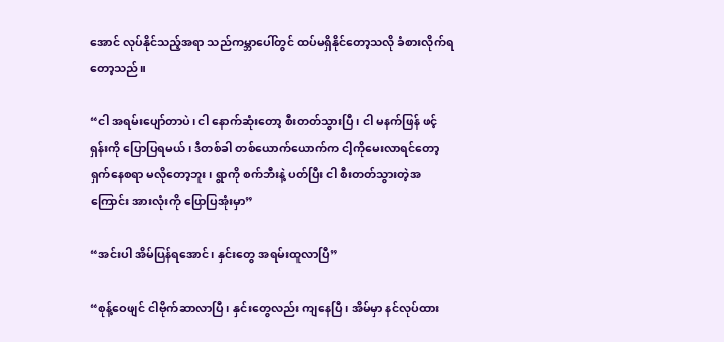အောင် လုပ်နိုင်သည့်အရာ သည်ကမ္ဘာပေါ်တွင် ထပ်မရှိနိုင်တော့သလို ခံစားလိုက်ရတော့သည်။

“ငါ အရမ်းပျော်တာပဲ၊ ငါ နောက်ဆုံးတော့ စီးတတ်သွားပြီ၊ ငါ မနက်ဖြန် ဖင့်ရှန်းကို ပြောပြရမယ်၊ ဒီတစ်ခါ တစ်ယောက်ယောက်က ငါ့ကိုမေးလာရင်တော့ ရှက်နေစရာ မလိုတော့ဘူး၊ ရွာကို စက်ဘီးနဲ့ ပတ်ပြီး ငါ စီးတတ်သွားတဲ့အကြောင်း အားလုံးကို ပြောပြအုံးမှာ”

“အင်းပါ အိမ်ပြန်ရအောင်၊ နှင်းတွေ အရမ်းထူလာပြီ”

“စုန့်ဝေဖျင် ငါဗိုက်ဆာလာပြီ၊ နှင်းတွေလည်း ကျနေပြီ၊ အိမ်မှာ နင်လုပ်ထား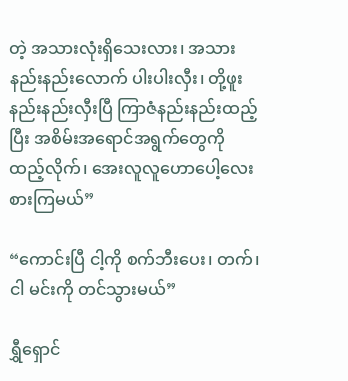တဲ့ အသားလုံးရှိသေးလား၊ အသားနည်းနည်းလောက် ပါးပါးလှီး၊ တို့ဖူးနည်းနည်းလှီးပြီ ကြာဇံနည်းနည်းထည့်ပြီး အစိမ်းအရောင်အရွက်တွေကို ထည့်လိုက်၊ အေးလူလူဟောပေါ့လေး စားကြမယ်”

“ကောင်းပြီ ငါ့ကို စက်ဘီးပေး၊ တက်၊ ငါ မင်းကို တင်သွားမယ်”

ရွှီရှောင်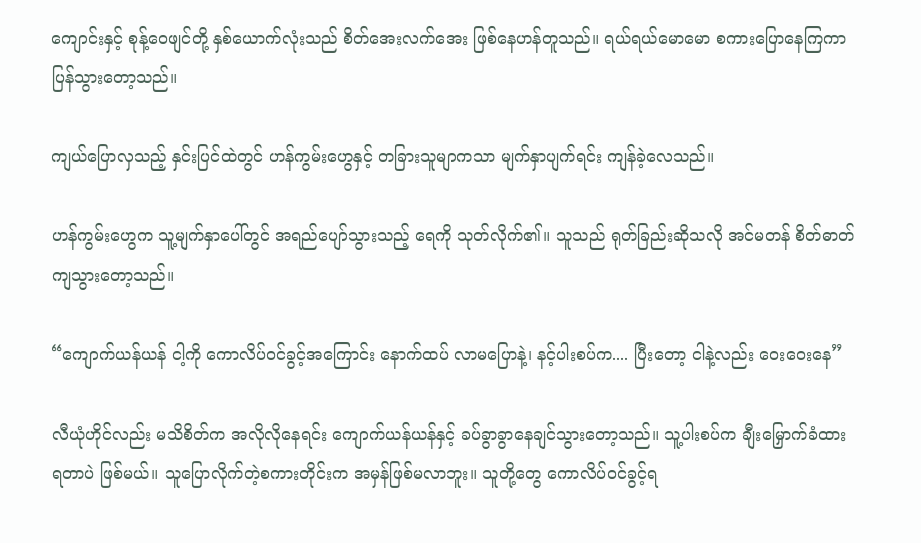ကျောင်းနှင့် စုန့်ဝေဖျင်တို့ နှစ်ယောက်လုံးသည် စိတ်အေးလက်အေး ဖြစ်နေဟန်တူသည်။ ရယ်ရယ်မောမော စကားပြောနေကြကာ ပြန်သွားတော့သည်။

ကျယ်ပြောလှသည့် နှင်းပြင်ထဲတွင် ဟန်ကွမ်းဟွေနှင့် တခြားသူမျာကသာ မျက်နှာပျက်ရင်း ကျန်ခဲ့လေသည်။

ဟန်ကွမ်းဟွေက သူ့မျက်နှာပေါ်တွင် အရည်ပျော်သွားသည့် ရေကို သုတ်လိုက်၏။ သူသည် ရုတ်ခြည်းဆိုသလို အင်မတန် စိတ်ဓာတ်ကျသွားတော့သည်။

“ကျောက်ယန်ယန် ငါ့ကို ကောလိပ်ဝင်ခွင့်အကြောင်း နောက်ထပ် လာမပြောနဲ့၊ နင့်ပါးစပ်က.... ပြီးတော့ ငါနဲ့လည်း ဝေးဝေးနေ”

လီယုံဟိုင်လည်း မသိစိတ်က အလိုလိုနေရင်း ကျောက်ယန်ယန်နှင့် ခပ်ခွာခွာနေချင်သွားတော့သည်။ သူ့ပါးစပ်က ချီးမြှောက်ခံထားရတာပဲ ဖြစ်မယ်။ သူပြောလိုက်တဲ့စကားတိုင်းက အမှန်ဖြစ်မလာဘူး။ သူတို့တွေ ကောလိပ်ဝင်ခွင့်ရ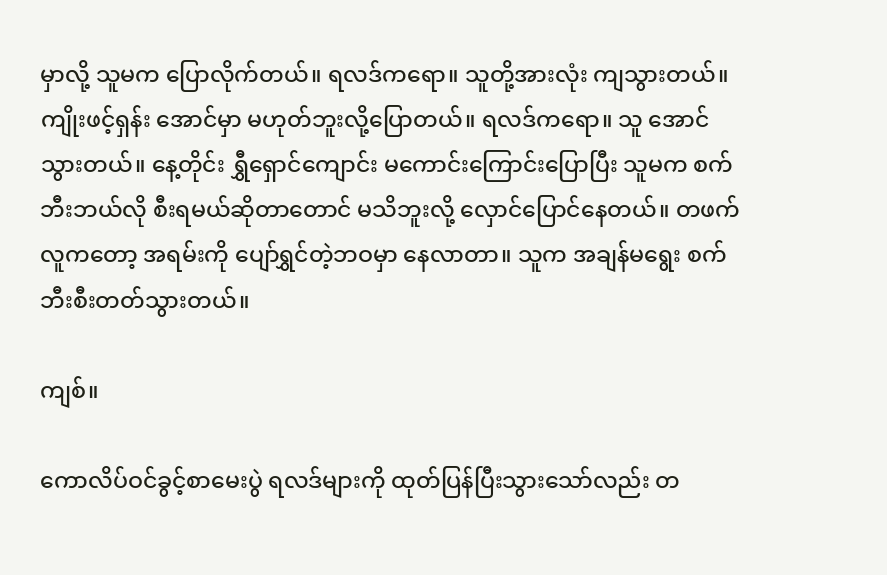မှာလို့ သူမက ပြောလိုက်တယ်။ ရလဒ်ကရော။ သူတို့အားလုံး ကျသွားတယ်။ ကျိုးဖင့်ရှန်း အောင်မှာ မဟုတ်ဘူးလို့ပြောတယ်။ ရလဒ်ကရော။ သူ အောင်သွားတယ်။ နေ့တိုင်း ရွှီရှောင်ကျောင်း မကောင်းကြောင်းပြောပြီး သူမက စက်ဘီးဘယ်လို စီးရမယ်ဆိုတာတောင် မသိဘူးလို့ လှောင်ပြောင်နေတယ်။ တဖက်လူကတော့ အရမ်းကို ပျော်ရွှင်တဲ့ဘဝမှာ နေလာတာ။ သူက အချန်မရွေး စက်ဘီးစီးတတ်သွားတယ်။

ကျစ်။

ကောလိပ်ဝင်ခွင့်စာမေးပွဲ ရလဒ်များကို ထုတ်ပြန်ပြီးသွားသော်လည်း တ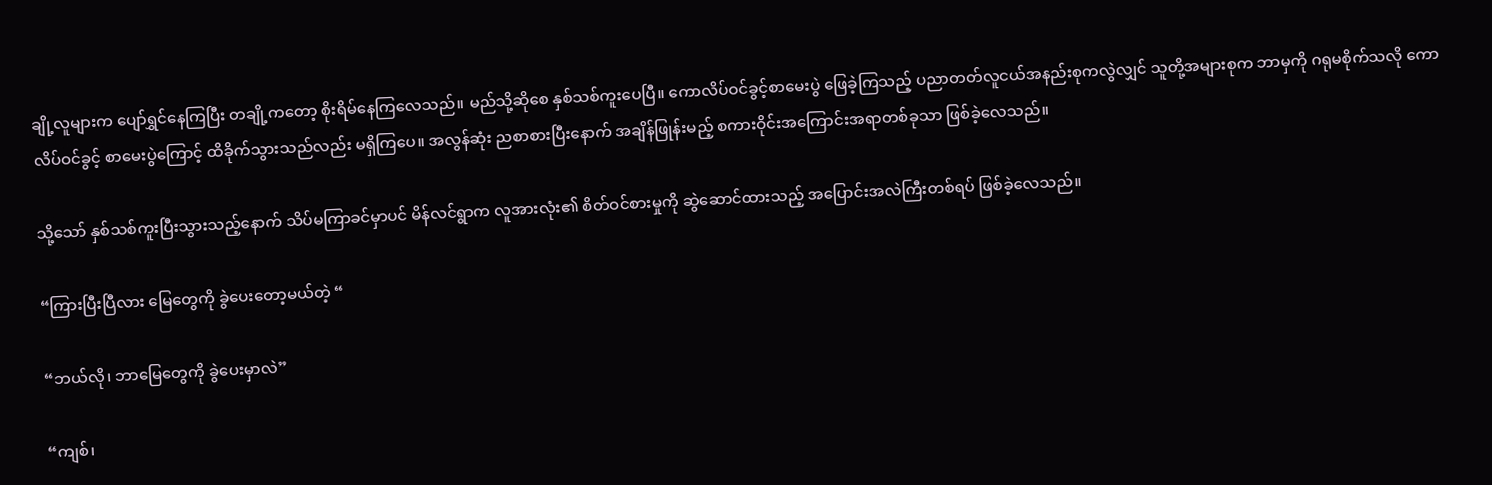ချို့လူများက ပျော်ရွှင်နေကြပြီး တချို့ကတော့ စိုးရိမ်နေကြလေသည်။ မည်သို့ဆိုစေ နှစ်သစ်ကူးပေပြီ။ ကောလိပ်ဝင်ခွင့်စာမေးပွဲ ဖြေခဲ့ကြသည့် ပညာတတ်လူငယ်အနည်းစုကလွဲလျှင် သူတို့အများစုက ဘာမှကို ဂရုမစိုက်သလို ကောလိပ်ဝင်ခွင့် စာမေးပွဲကြောင့် ထိခိုက်သွားသည်လည်း မရှိကြပေ။ အလွန်ဆုံး ညစာစားပြီးနောက် အချိန်ဖြုန်းမည့် စကားဝိုင်းအကြောင်းအရာတစ်ခုသာ ဖြစ်ခဲ့လေသည်။

သို့သော် နှစ်သစ်ကူးပြီးသွားသည့်နောက် သိပ်မကြာခင်မှာပင် မိန်လင်ရွာက လူအားလုံး၏ စိတ်ဝင်စားမှုကို ဆွဲဆောင်ထားသည့် အပြောင်းအလဲကြီးတစ်ရပ် ဖြစ်ခဲ့လေသည်။

“ကြားပြီးပြီလား မြေတွေကို ခွဲပေးတော့မယ်တဲ့ “

“ဘယ်လို၊ ဘာမြေတွေကို ခွဲပေးမှာလဲ”

“ကျစ်၊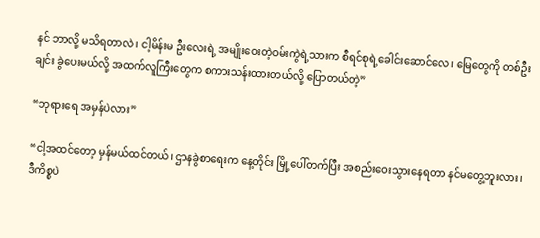နင် ဘာလို့ မသိရတာလဲ၊ ငါ့မိန်းမ ဦးလေးရဲ့ အမျိုးဝေးတဲ့ဝမ်းကွဲရဲ့သားက စီရင်စုရဲ့ခေါင်းဆောင်လေ၊ မြေတွေကို တစ်ဦးချင်း ခွဲပေးမယ်လို့ အထက်လူကြီးတွေက စကားသန်းထားတယ်လို့ ပြောတယ်တဲ့”

“ဘုရားရေ အမှန်ပဲလား”

“ငါ့အထင်တော့ မှန်မယ်ထင်တယ်၊ ဌာနခွဲစာရေးက နေ့တိုင်း မြို့ပေါ်တက်ပြီး အစည်းဝေးသွားနေရတာ နင်မတွေ့ဘူးလား၊ ဒီကိစ္စပဲ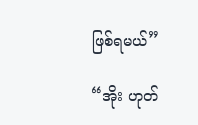ဖြစ်ရမယ်”

“အိုး ဟုတ်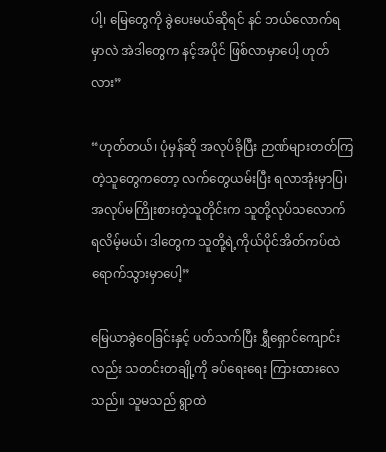ပါ့၊ မြေတွေကို ခွဲပေးမယ်ဆိုရင် နင် ဘယ်လောက်ရမှာလဲ အဲဒါတွေက နင့်အပိုင် ဖြစ်လာမှာပေါ့ ဟုတ်လား”

“ဟုတ်တယ်၊ ပုံမှန်ဆို အလုပ်ခိုပြီး ဉာဏ်များတတ်ကြတဲ့သူတွေကတော့ လက်တွေယမ်းပြီး ရလာအုံးမှာပြ၊ အလုပ်မကြိုးစားတဲ့သူတိုင်းက သူတို့လုပ်သလောက်ရလိမ့်မယ်၊ ဒါတွေက သူတို့ရဲ့ကိုယ်ပိုင်အိတ်ကပ်ထဲ ရောက်သွားမှာပေါ့”

မြေယာခွဲဝေခြင်းနှင့် ပတ်သက်ပြီး ရွှီရှောင်ကျောင်းလည်း သတင်းတချို့ကို ခပ်ရေးရေး ကြားထားလေသည်။ သူမသည် ရွာထဲ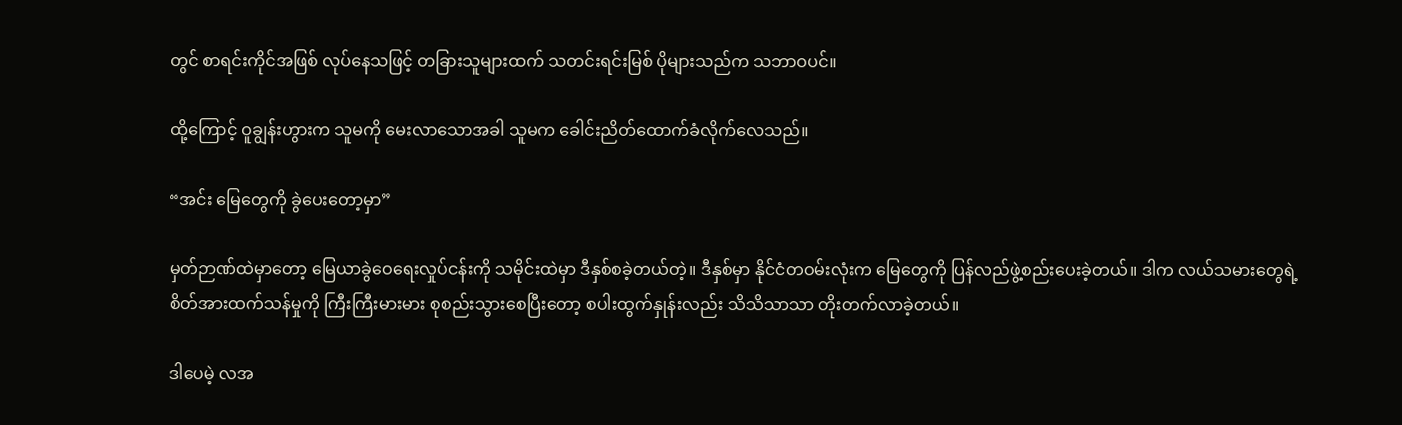တွင် စာရင်းကိုင်အဖြစ် လုပ်နေသဖြင့် တခြားသူများထက် သတင်းရင်းမြစ် ပိုများသည်က သဘာဝပင်။

ထို့ကြောင့် ဝူချွန်းဟွားက သူမကို မေးလာသောအခါ သူမက ခေါင်းညိတ်ထောက်ခံလိုက်လေသည်။

“အင်း မြေတွေကို ခွဲပေးတော့မှာ”

မှတ်ဉာဏ်ထဲမှာတော့ မြေယာခွဲဝေရေးလှုပ်ငန်းကို သမိုင်းထဲမှာ ဒီနှစ်စခဲ့တယ်တဲ့။ ဒီနှစ်မှာ နိုင်ငံတဝမ်းလုံးက မြေတွေကို ပြန်လည်ဖွဲ့စည်းပေးခဲ့တယ်။ ဒါက လယ်သမားတွေရဲ့ စိတ်အားထက်သန်မှုကို ကြီးကြီးမားမား စုစည်းသွားစေပြီးတော့ စပါးထွက်နှုန်းလည်း သိသိသာသာ တိုးတက်လာခဲ့တယ်။

ဒါပေမဲ့ လအ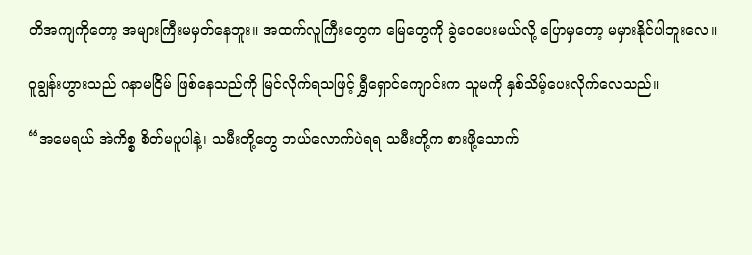တိအကျကိုတော့ အများကြီးမမှတ်နေဘူး။ အထက်လူကြီးတွေက မြေတွေကို ခွဲဝေပေးမယ်လို့ ပြောမှတော့ မမှားနိုင်ပါဘူးလေ။

ဝူချွန်းဟွားသည် ဂနာမငြိမ် ဖြစ်နေသည်ကို မြင်လိုက်ရသဖြင့် ရွှီရှောင်ကျောင်းက သူမကို နှစ်သိမ့်ပေးလိုက်လေသည်။

“အမေရယ် အဲကိစ္စ စိတ်မပူပါနဲ့၊ သမီးတို့တွေ ဘယ်လောက်ပဲရရ သမီးတို့က စားဖို့သောက်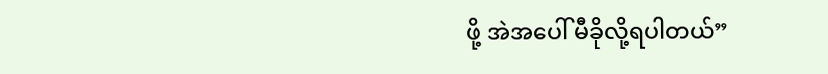ဖို့ အဲအပေါ် မီခိုလို့ရပါတယ်”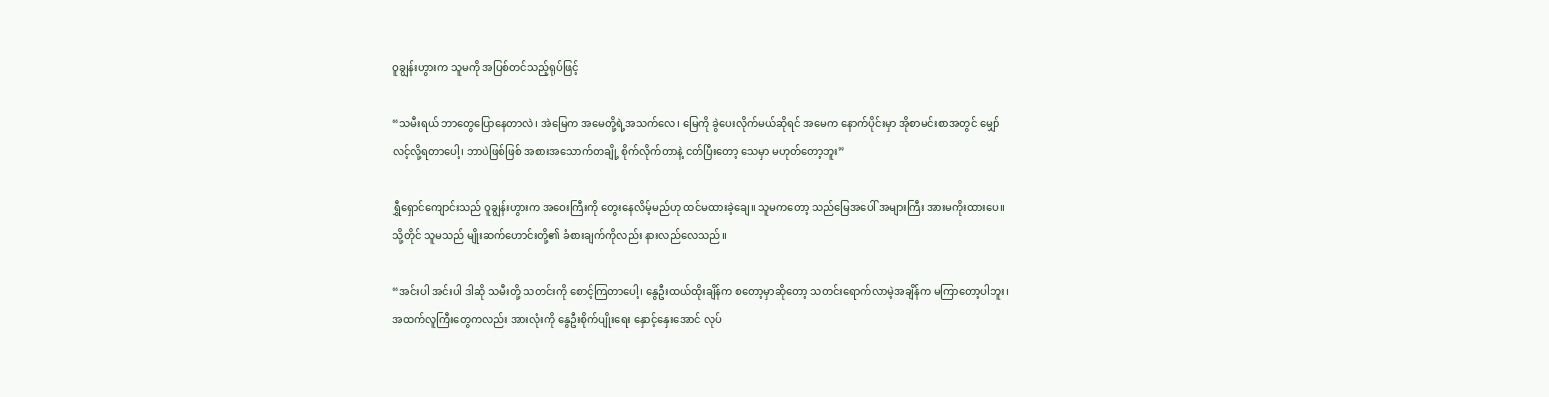ဝူချွန်းဟွားက သူမကို အပြစ်တင်သည့်ရုပ်ဖြင့်

“သမီးရယ် ဘာတွေပြောနေတာလဲ၊ အဲမြေက အမေတို့ရဲ့အသက်လေ၊ မြေကို ခွဲပေးလိုက်မယ်ဆိုရင် အမေက နောက်ပိုင်းမှာ အိုစာမင်းစာအတွင် မျှော်လင့်လို့ရတာပေါ့၊ ဘာပဲဖြစ်ဖြစ် အစားအသောက်တချို့ စိုက်လိုက်တာနဲ့ ငတ်ပြီးတော့ သေမှာ မဟုတ်တော့ဘူး”

ရွှီရှောင်ကျောင်းသည် ဝူချွန်းဟွားက အဝေးကြီးကို တွေးနေလိမ့်မည်ဟု ထင်မထားခဲ့ချေ။ သူမကတော့ သည်မြေအပေါ် အများကြီး အားမကိုးထားပေ။ သို့တိုင် သူမသည် မျိုးဆက်ဟောင်းတို့၏ ခံစားချက်ကိုလည်း နားလည်လေသည်။

“အင်းပါ အင်းပါ ဒါဆို သမီးတို့ သတင်းကို စောင့်ကြတာပေါ့၊ နွေဦးထယ်ထိုးချိန်က စတော့မှာဆိုတော့ သတင်းရောက်လာမဲ့အချိန်က မကြာတော့ပါဘူး၊ အထက်လူကြီးတွေကလည်း အားလုံးကို နွေဦးစိုက်ပျိုးရေး နှောင့်နှေးအောင် လုပ်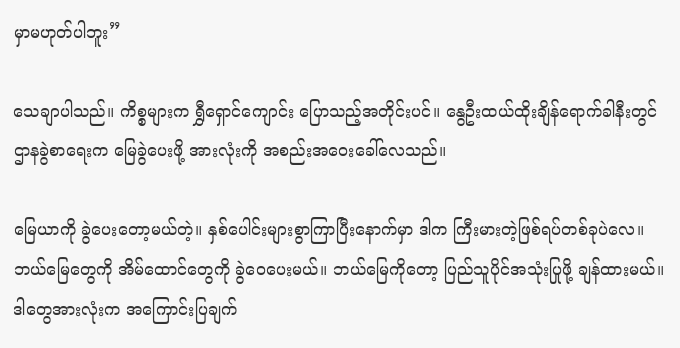မှာမဟုတ်ပါဘူး”

သေချာပါသည်။ ကိစ္စများက ရွှီရှောင်ကျောင်း ပြောသည့်အတိုင်းပင်။ နွေဦးထယ်ထိုးချိန်ရောက်ခါနီးတွင် ဌာနခွဲစာရေးက မြေခွဲပေးဖို့ အားလုံးကို အစည်းအဝေးခေါ်လေသည်။

မြေယာကို ခွဲပေးတော့မယ်တဲ့။ နှစ်ပေါင်းများစွာကြာပြီးနောက်မှာ ဒါက ကြီးမားတဲ့ဖြစ်ရပ်တစ်ခုပဲလေ။ ဘယ်မြေတွေကို အိမ်ထောင်တွေကို ခွဲဝေပေးမယ်။ ဘယ်မြေကိုတော့ ပြည်သူပိုင်အသုံးပြုဖို့ ချန်ထားမယ်။ ဒါတွေအားလုံးက အကြောင်းပြချက်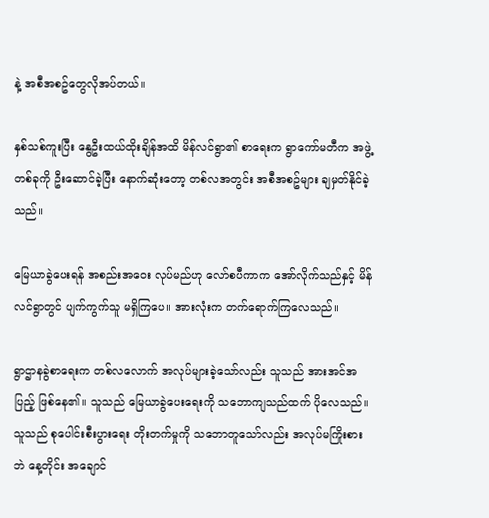နဲ့ အစီအစဥ်တွေလိုအပ်တယ်။

နှစ်သစ်ကူးပြီး နွေဦးထယ်ထိုးချိန်အထိ မိန်လင်ရွာ၏ စာရေးက ရွာကော်မတီက အဖွဲ့တစ်ခုကို ဦးဆောင်ခဲ့ပြီး နောက်ဆုံးတော့ တစ်လအတွင်း အစီအစဥ်များ ချမှတ်နိုင်ခဲ့သည်။

မြေယာခွဲပေးရန် အစည်းအဝေး လုပ်မည်ဟု လော်စပီကာက အော်လိုက်သည်နှင့် မိန်လင်ရွာတွင် ပျက်ကွက်သူ မရှိကြပေ။ အားလုံးက တက်ရောက်ကြလေသည်။

ရွာဌာနခွဲစာရေးက တစ်လလောက် အလုပ်များခဲ့သော်လည်း သူသည် အားအင်အပြည့် ဖြစ်နေ၏။ သူသည် မြေယာခွဲပေးရေးကို သဘောကျသည်ထက် ပိုလေသည်။ သူသည် စုပေါင်းစီးပွားရေး တိုးတက်မှုကို သဘောတူသော်လည်း အလုပ်မကြိုးစားဘဲ နေ့တိုင်း အချောင်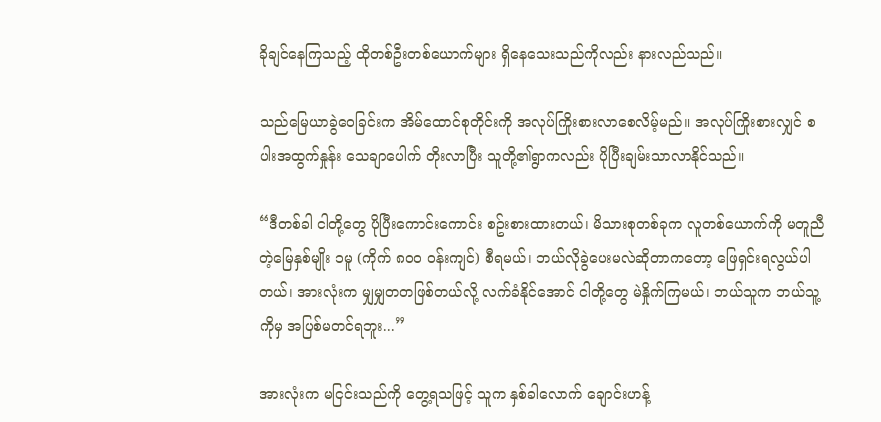ခိုချင်နေကြသည့် ထိုတစ်ဦးတစ်ယောက်များ ရှိနေသေးသည်ကိုလည်း နားလည်သည်။

သည်မြေယာခွဲဝေခြင်းက အိမ်ထောင်စုတိုင်းကို အလုပ်ကြိုးစားလာစေလိမ့်မည်။ အလုပ်ကြိုးစားလျှင် စပါးအထွက်နှုန်း သေချာပေါက် တိုးလာပြီး သူတို့၏ရွာကလည်း ပိုပြီးချမ်းသာလာနိုင်သည်။

“ဒီတစ်ခါ ငါတို့တွေ ပိုပြီးကောင်းကောင်း စဥ်းစားထားတယ်၊ မိသားစုတစ်ခုက လူတစ်ယောက်ကို မတူညီတဲ့မြေနှစ်မျိုး ၁မူ (ကိုက် ၈၀၀ ဝန်းကျင်) စီရမယ်၊ ဘယ်လိုခွဲပေးမလဲဆိုတာကတော့ ဖြေရှင်းရလွယ်ပါတယ်၊ အားလုံးက မျှမျှတတဖြစ်တယ်လို့ လက်ခံနိုင်အောင် ငါတို့တွေ မဲနှိုက်ကြမယ်၊ ဘယ်သူက ဘယ်သူ့ကိုမှ အပြစ်မတင်ရဘူး...”

အားလုံးက မငြင်းသည်ကို တွေ့ရသဖြင့် သူက နှစ်ခါလောက် ချောင်းဟန့်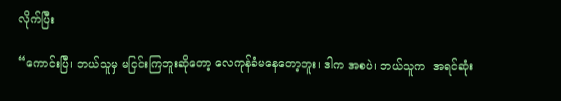လိုက်ပြီး

“ကောင်းပြီ၊ ဘယ်သူမှ မငြင်းကြဘူးဆိုတော့ လေကုန်ခံမနေတော့ဘူး၊ ဒါက အစပဲ၊ ဘယ်သူက  အရင်ဆုံး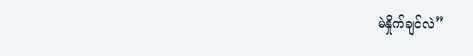မဲနှိုက်ချင်လဲ”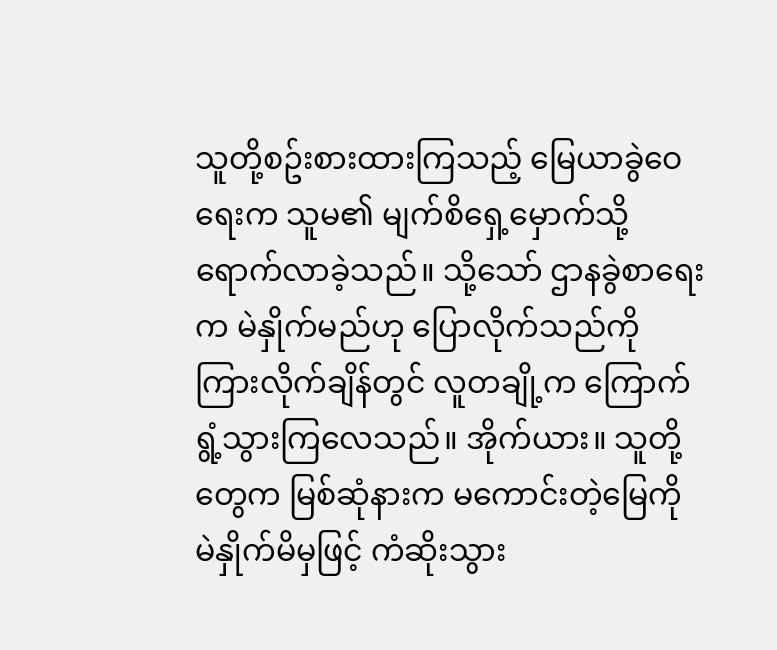သူတို့စဥ်းစားထားကြသည့် မြေယာခွဲဝေရေးက သူမ၏ မျက်စိရှေ့မှောက်သို့ ရောက်လာခဲ့သည်။ သို့သော် ဌာနခွဲစာရေးက မဲနှိုက်မည်ဟု ပြောလိုက်သည်ကို ကြားလိုက်ချိန်တွင် လူတချို့က ကြောက်ရွံ့သွားကြလေသည်။ အိုက်ယား။ သူတို့တွေက မြစ်ဆုံနားက မကောင်းတဲ့မြေကို မဲနှိုက်မိမှဖြင့် ကံဆိုးသွား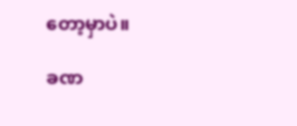တော့မှာပဲ။

ခဏ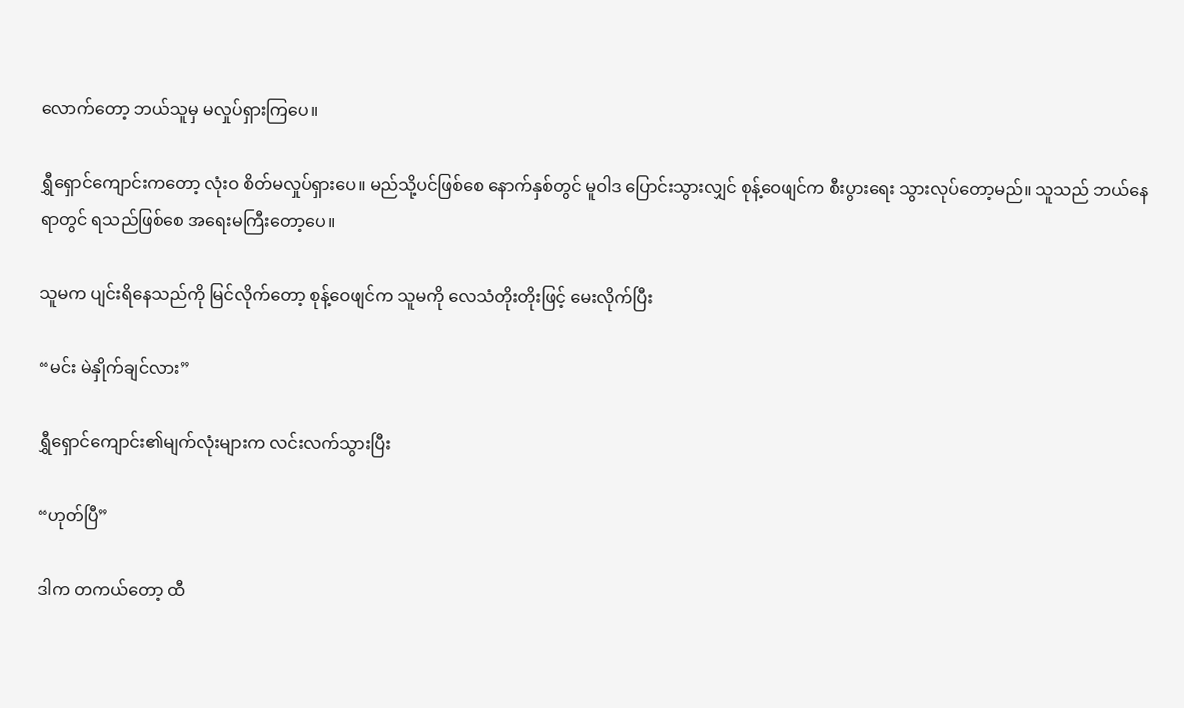လောက်တော့ ဘယ်သူမှ မလှုပ်ရှားကြပေ။

ရွှီရှောင်ကျောင်းကတော့ လုံးဝ စိတ်မလှုပ်ရှားပေ။ မည်သို့ပင်ဖြစ်စေ နောက်နှစ်တွင် မူဝါဒ ပြောင်းသွားလျှင် စုန့်ဝေဖျင်က စီးပွားရေး သွားလုပ်တော့မည်။ သူသည် ဘယ်နေရာတွင် ရသည်ဖြစ်စေ အရေးမကြီးတော့ပေ။

သူမက ပျင်းရိနေသည်ကို မြင်လိုက်တော့ စုန့်ဝေဖျင်က သူမကို လေသံတိုးတိုးဖြင့် မေးလိုက်ပြီး

“မင်း မဲနှိုက်ချင်လား”

ရွှီရှောင်ကျောင်း၏မျက်လုံးများက လင်းလက်သွားပြီး

“ဟုတ်ပြီ”

ဒါက တကယ်တော့ ထီ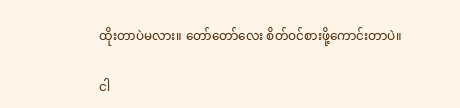ထိုးတာပဲမလား။ တော်တော်လေး စိတ်ဝင်စားဖို့ကောင်းတာပဲ။

ငါ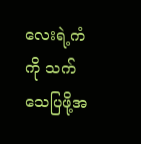လေးရဲ့ကံကို သက်သေပြဖို့အ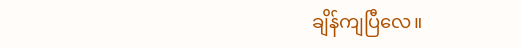ချိန်ကျပြီလေ။